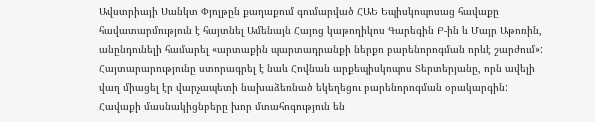Ավստրիայի Սանկտ Փյոլթըն քաղաքում գումարված ՀԱԵ Եպիսկոպոսաց հավաքը հավատարմություն է հայտնել Ամենայն Հայոց կաթողիկոս Գարեգին Բ-ին և Մայր Աթոռին, անընդունելի համարել «արտաքին պարտադրանքի ներքո բարենորոգման որևէ շարժում»:
Հայտարարությունը ստորագրել է նաև Հովնան արքեպիսկոպոս Տերտերյանը, որն ավելի վաղ միացել էր վարչապետի նախաձեռնած եկեղեցու բարենորոգման օրակարգին:
Հավաքի մասնակիցնբերը խոր մտահոգություն են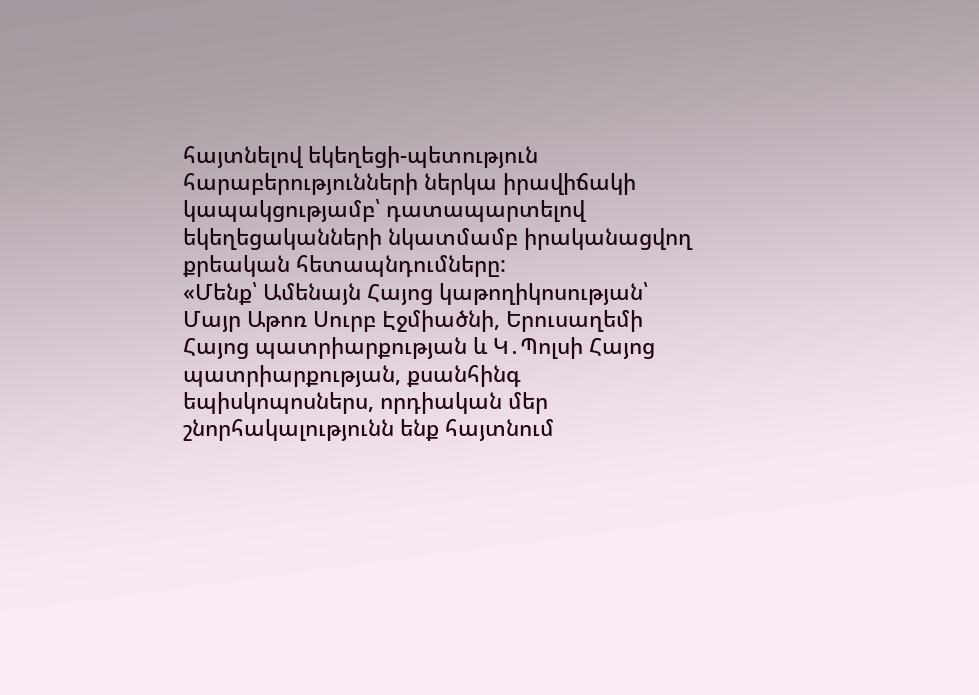հայտնելով եկեղեցի-պետություն հարաբերությունների ներկա իրավիճակի կապակցությամբ՝ դատապարտելով եկեղեցականների նկատմամբ իրականացվող քրեական հետապնդումները:
«Մենք՝ Ամենայն Հայոց կաթողիկոսության՝ Մայր Աթոռ Սուրբ Էջմիածնի, Երուսաղեմի Հայոց պատրիարքության և Կ․Պոլսի Հայոց պատրիարքության, քսանհինգ եպիսկոպոսներս, որդիական մեր շնորհակալությունն ենք հայտնում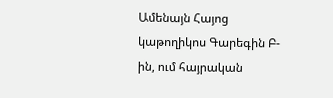Ամենայն Հայոց կաթողիկոս Գարեգին Բ-ին, ում հայրական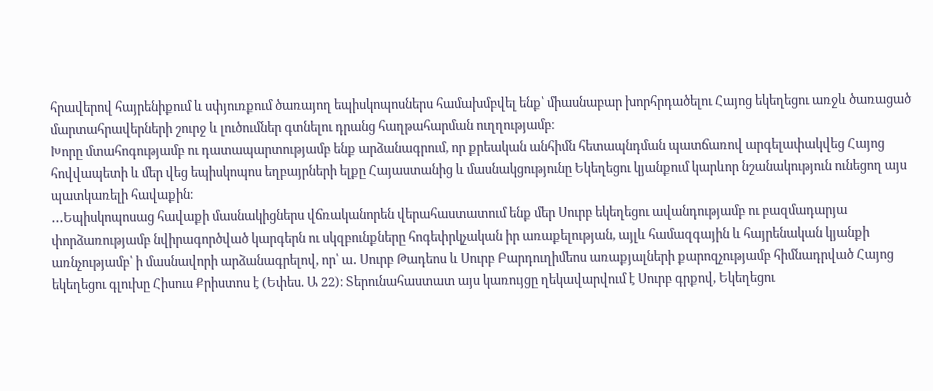հրավերով հայրենիքում և սփյուռքում ծառայող եպիսկոպոսներս համախմբվել ենք՝ միասնաբար խորհրդածելու Հայոց եկեղեցու առջև ծառացած մարտահրավերների շուրջ և լուծումներ գտնելու դրանց հաղթահարման ուղղությամբ։
Խորը մտահոգությամբ ու դատապարտությամբ ենք արձանագրում, որ քրեական անհիմն հետապնդման պատճառով արգելափակվեց Հայոց հովվապետի և մեր վեց եպիսկոպոս եղբայրների ելքը Հայաստանից և մասնակցությունը Եկեղեցու կյանքում կարևոր նշանակություն ունեցող այս պատկառելի հավաքին։
․․․Եպիսկոպոսաց հավաքի մասնակիցներս վճռականորեն վերահաստատում ենք մեր Սուրբ եկեղեցու ավանդությամբ ու բազմադարյա փորձառությամբ նվիրագործված կարգերն ու սկզբունքները հոգեփրկչական իր առաքելության, այլև համազգային և հայրենական կյանքի առնչությամբ՝ ի մասնավորի արձանագրելով, որ՝ ա․ Սուրբ Թադեոս և Սուրբ Բարդուղիմեոս առաքյալների քարոզչությամբ հիմնադրված Հայոց եկեղեցու գլուխը Հիսուս Քրիստոս է (Եփես. Ա 22)։ Տերունահաստատ այս կառույցը ղեկավարվում է Սուրբ գրքով, Եկեղեցու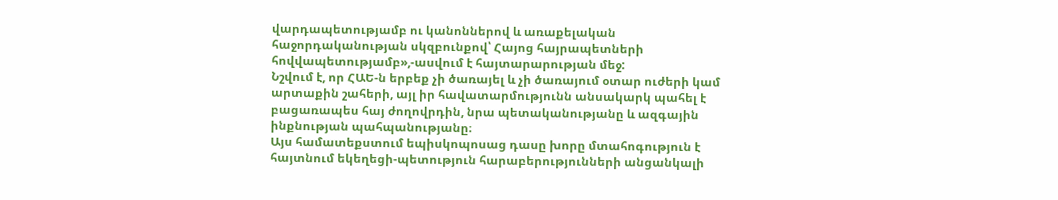վարդապետությամբ ու կանոններով և առաքելական հաջորդականության սկզբունքով՝ Հայոց հայրապետների հովվապետությամբ»,-ասվում է հայտարարության մեջ:
Նշվում է, որ ՀԱԵ-ն երբեք չի ծառայել և չի ծառայում օտար ուժերի կամ արտաքին շահերի, այլ իր հավատարմությունն անսակարկ պահել է բացառապես հայ ժողովրդին, նրա պետականությանը և ազգային ինքնության պահպանությանը։
Այս համատեքստում եպիսկոպոսաց դասը խորը մտահոգություն է հայտնում եկեղեցի-պետություն հարաբերությունների անցանկալի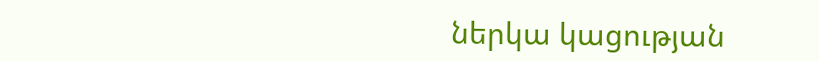ներկա կացության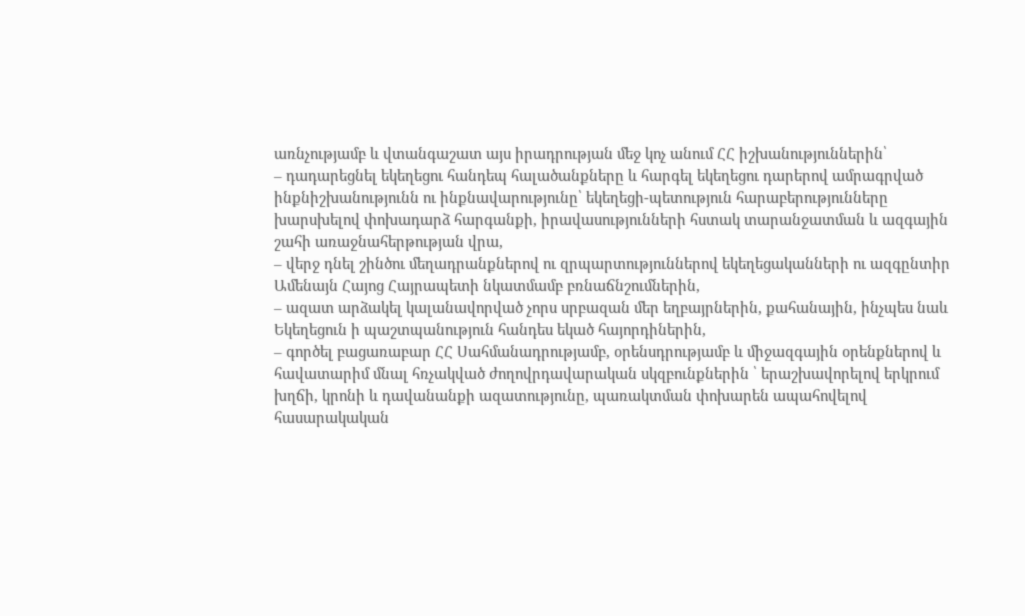առնչությամբ և վտանգաշատ այս իրադրության մեջ կոչ անում ՀՀ իշխանություններին՝
– դադարեցնել եկեղեցու հանդեպ հալածանքները և հարգել եկեղեցու դարերով ամրագրված ինքնիշխանությունն ու ինքնավարությունը՝ եկեղեցի-պետություն հարաբերությունները խարսխելով փոխադարձ հարգանքի, իրավասությունների հստակ տարանջատման և ազգային շահի առաջնահերթության վրա,
– վերջ դնել շինծու մեղադրանքներով ու զրպարտություններով եկեղեցականների ու ազգընտիր Ամենայն Հայոց Հայրապետի նկատմամբ բռնաճնշումներին,
– ազատ արձակել կալանավորված չորս սրբազան մեր եղբայրներին, քահանային, ինչպես նաև Եկեղեցուն ի պաշտպանություն հանդես եկած հայորդիներին,
– գործել բացառաբար ՀՀ Սահմանադրությամբ, օրենսդրությամբ և միջազգային օրենքներով և հավատարիմ մնալ հռչակված ժողովրդավարական սկզբունքներին ՝ երաշխավորելով երկրում խղճի, կրոնի և դավանանքի ազատությունը, պառակտման փոխարեն ապահովելով հասարակական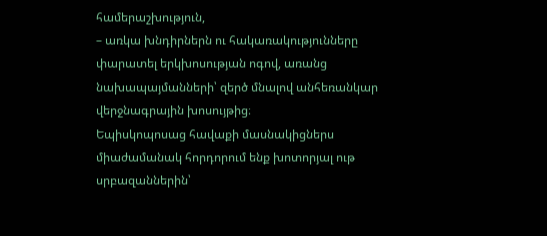համերաշխություն,
– առկա խնդիրներն ու հակառակությունները փարատել երկխոսության ոգով, առանց նախապայմանների՝ զերծ մնալով անհեռանկար վերջնագրային խոսույթից։
Եպիսկոպոսաց հավաքի մասնակիցներս միաժամանակ հորդորում ենք խոտորյալ ութ սրբազաններին՝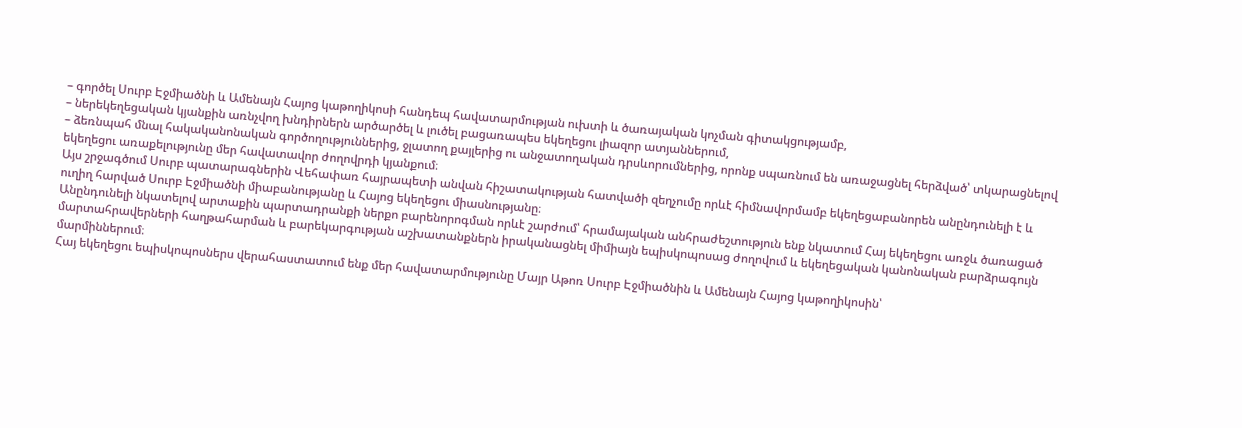– գործել Սուրբ Էջմիածնի և Ամենայն Հայոց կաթողիկոսի հանդեպ հավատարմության ուխտի և ծառայական կոչման գիտակցությամբ,
– ներեկեղեցական կյանքին առնչվող խնդիրներն արծարծել և լուծել բացառապես եկեղեցու լիազոր ատյաններում,
– ձեռնպահ մնալ հակականոնական գործողություններից, ջլատող քայլերից ու անջատողական դրսևորումներից, որոնք սպառնում են առաջացնել հերձված՝ տկարացնելով եկեղեցու առաքելությունը մեր հավատավոր ժողովրդի կյանքում։
Այս շրջագծում Սուրբ պատարագներին Վեհափառ հայրապետի անվան հիշատակության հատվածի զեղչումը որևէ հիմնավորմամբ եկեղեցաբանորեն անընդունելի է և ուղիղ հարված Սուրբ Էջմիածնի միաբանությանը և Հայոց եկեղեցու միասնությանը։
Անընդունելի նկատելով արտաքին պարտադրանքի ներքո բարենորոգման որևէ շարժում՝ հրամայական անհրաժեշտություն ենք նկատում Հայ եկեղեցու առջև ծառացած մարտահրավերների հաղթահարման և բարեկարգության աշխատանքներն իրականացնել միմիայն եպիսկոպոսաց ժողովում և եկեղեցական կանոնական բարձրագույն մարմիններում։
Հայ եկեղեցու եպիսկոպոսներս վերահաստատում ենք մեր հավատարմությունը Մայր Աթոռ Սուրբ Էջմիածնին և Ամենայն Հայոց կաթողիկոսին՝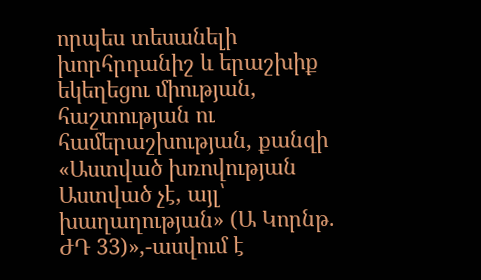որպես տեսանելի խորհրդանիշ և երաշխիք եկեղեցու միության, հաշտության ու համերաշխության, քանզի «Աստված խռովության Աստված չէ, այլ՝ խաղաղության» (Ա Կորնթ. ԺԴ 33)»,-ասվում է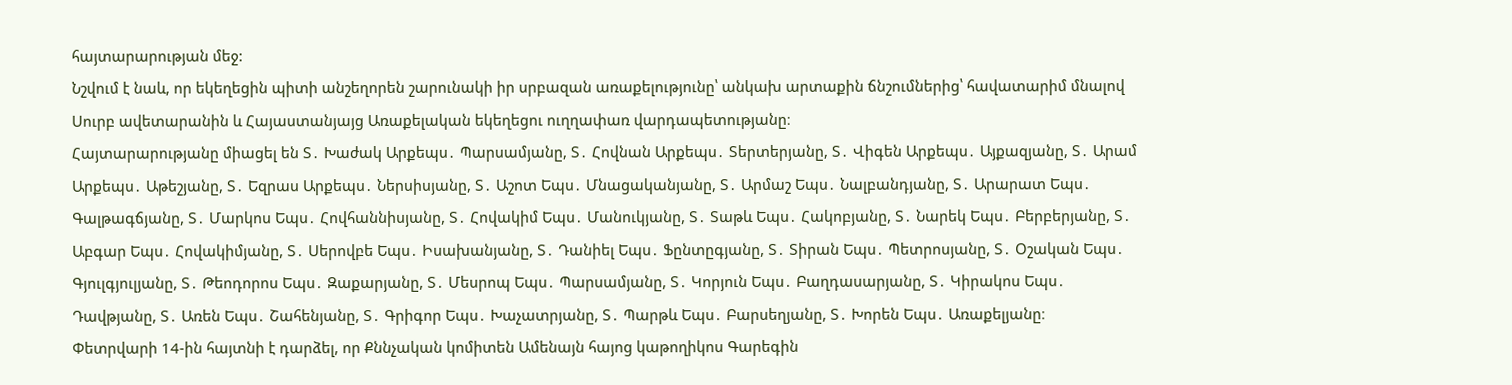հայտարարության մեջ:
Նշվում է նաև, որ եկեղեցին պիտի անշեղորեն շարունակի իր սրբազան առաքելությունը՝ անկախ արտաքին ճնշումներից՝ հավատարիմ մնալով Սուրբ ավետարանին և Հայաստանյայց Առաքելական եկեղեցու ուղղափառ վարդապետությանը։
Հայտարարությանը միացել են Տ․ Խաժակ Արքեպս․ Պարսամյանը, Տ․ Հովնան Արքեպս․ Տերտերյանը, Տ․ Վիգեն Արքեպս․ Այքազյանը, Տ․ Արամ Արքեպս․ Աթեշյանը, Տ․ Եզրաս Արքեպս․ Ներսիսյանը, Տ․ Աշոտ Եպս․ Մնացականյանը, Տ․ Արմաշ Եպս․ Նալբանդյանը, Տ․ Արարատ Եպս․ Գալթագճյանը, Տ․ Մարկոս Եպս․ Հովհաննիսյանը, Տ․ Հովակիմ Եպս․ Մանուկյանը, Տ․ Տաթև Եպս․ Հակոբյանը, Տ․ Նարեկ Եպս․ Բերբերյանը, Տ․ Աբգար Եպս․ Հովակիմյանը, Տ․ Սերովբե Եպս․ Իսախանյանը, Տ․ Դանիել Եպս․ Ֆընտըգյանը, Տ․ Տիրան Եպս․ Պետրոսյանը, Տ․ Օշական Եպս․ Գյուլգյուլյանը, Տ․ Թեոդորոս Եպս․ Զաքարյանը, Տ․ Մեսրոպ Եպս․ Պարսամյանը, Տ․ Կորյուն Եպս․ Բաղդասարյանը, Տ․ Կիրակոս Եպս․ Դավթյանը, Տ․ Առեն Եպս․ Շահենյանը, Տ․ Գրիգոր Եպս․ Խաչատրյանը, Տ․ Պարթև Եպս․ Բարսեղյանը, Տ․ Խորեն Եպս․ Առաքելյանը։
Փետրվարի 14-ին հայտնի է դարձել, որ Քննչական կոմիտեն Ամենայն հայոց կաթողիկոս Գարեգին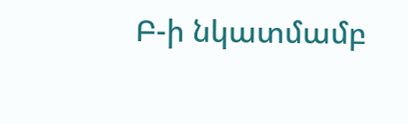Բ-ի նկատմամբ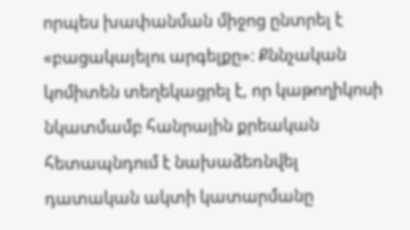որպես խափանման միջոց ընտրել է «բացակայելու արգելքը»։ Քննչական կոմիտեն տեղեկացրել է, որ կաթողիկոսի նկատմամբ հանրային քրեական հետապնդում է նախաձեռնվել դատական ակտի կատարմանը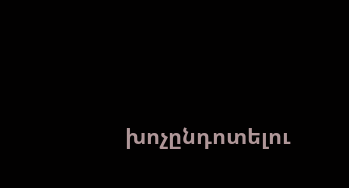խոչընդոտելու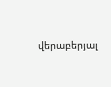վերաբերյալ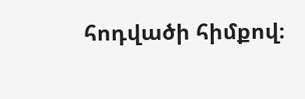հոդվածի հիմքով։